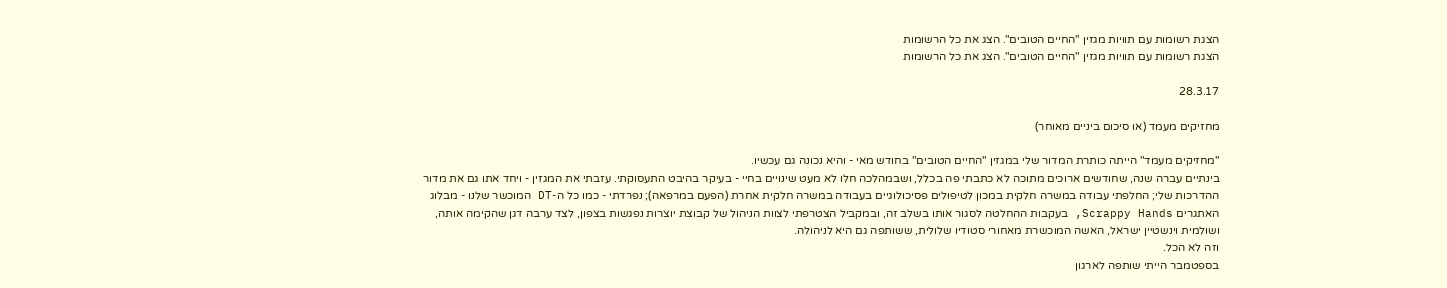הצגת רשומות עם תוויות מגזין "החיים הטובים". הצג את כל הרשומות
הצגת רשומות עם תוויות מגזין "החיים הטובים". הצג את כל הרשומות

28.3.17

מחזיקים מעמד (או סיכום ביניים מאוחר)

"מחזיקים מעמד" הייתה כותרת המדור שלי במגזין "החיים הטובים" בחודש מאי - והיא נכונה גם עכשיו.
בינתיים עברה שנה, שחודשים ארוכים מתוכה לא כתבתי פה בכלל, ושבמהלכה חלו לא מעט שינויים בחיי - בעיקר בהיבט התעסוקתי. עזבתי את המגזין - ויחד אתו גם את מדור ההדרכות שלי; החלפתי עבודה במשרה חלקית במכון לטיפולים פסיכולוגיים בעבודה במשרה חלקית אחרת (הפעם במרפאה); נפרדתי - כמו כל ה-DT המוכשר שלנו - מבלוג האתגרים Scrappy Hands, בעקבות ההחלטה לסגור אותו בשלב זה, ובמקביל הצטרפתי לצוות הניהול של קבוצת יוצרות נפגשות בצפון, לצד ערבה דגן שהקימה אותה, ושולמית וינשטיין ישראל, האשה המוכשרת מאחורי סטודיו שלולית, ששותפה גם היא לניהולה.
וזה לא הכל.
בספטמבר הייתי שותפה לארגון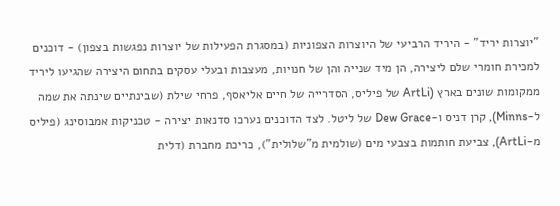"יוצרות יריד" - היריד הרביעי של היוצרות הצפוניות (במסגרת הפעילות של יוצרות נפגשות בצפון) - דוכנים למכירת חומרי שלם ליצירה, הן מיד שנייה והן של חנויות, מעצבות ובעלי עסקים בתחום היצירה שהגיעו ליריד ממקומות שונים בארץ (ArtLi של פיליס, הסדרייה של חיים אליאסף, פרחי שילת (שבינתיים שינתה את שמה ל-Minns), קרן דניס ו-Dew Grace של ליטל. לצד הדוכנים נערכו סדנאות יצירה - טכניקות אמבוסינג (פיליס מ-ArtLi), צביעת חותמות בצבעי מים (שולמית מ"שלולית"), כריכת מחברת (דלית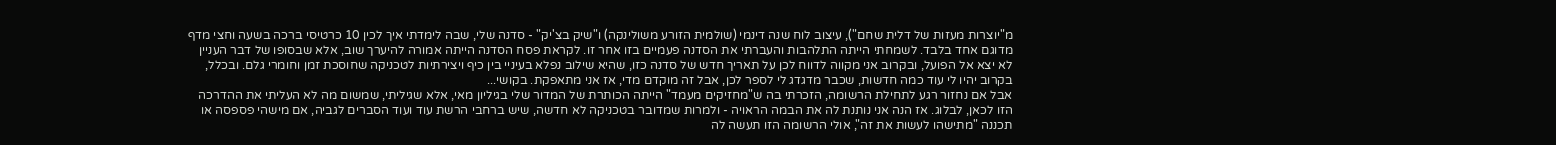מ"יוצרות מעזות של דלית שחם"), עיצוב לוח שנה דינמי (שולמית הזורע משולינקה) ו"שיק בצ'יק" - סדנה שלי, שבה לימדתי איך לכין 10 כרטיסי ברכה בשעה וחצי מדף מדוגם אחד בלבד. לשמחתי הייתה התלהבות והעברתי את הסדנה פעמיים בזו אחר זו. לקראת פסח הסדנה הייתה אמורה להיערך שוב, אלא שבסופו של דבר העניין לא יצא אל הפועל, ובקרוב אני מקווה לדווח לכן על תאריך חדש של סדנה כזו, שהיא שילוב נפלא בעיניי בין כיף ויצירתיות לטכניקה שחוסכת זמן וחומרי גלם. ובכלל, בקרוב יהיו לי עוד כמה חדשות, שכבר מדגדג לי לספר לכן, אבל זה מוקדם מדי, אז אני מתאפקת. בקושי...
אבל אם נחזור רגע לתחילת הרשומה, הזכרתי בה ש"מחזיקים מעמד" הייתה הכותרת של המדור שלי בגיליון מאי, אלא שגיליתי, שמשום מה לא העליתי את ההדרכה הזו לכאן, לבלוג. אז הנה אני נותנת לה את הבמה הראויה - ולמרות שמדובר בטכניקה לא חדשה, שיש ברחבי הרשת עוד ועוד הסברים לגביה, אם מישהי פספסה או תכננה "מתישהו לעשות את זה", אולי הרשומה הזו תעשה לה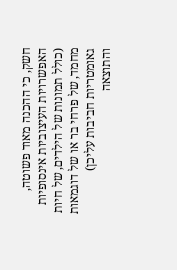חשק, כי ההכנה מאוד פשוטה, האפשרויות העיצוביות אינסופיות (כולל תמונות של הילדים, של חיות מחמד, של פרחי בר או של דוגמאות גאומטריות חביבות עליכן) והתוצאה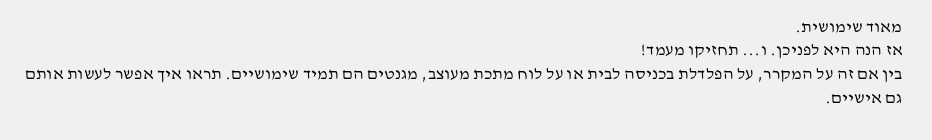מאוד שימושית.
אז הנה היא לפניכן. ו... תחזיקו מעמד!
בין אם זה על המקרר, על הפלדלת בכניסה לבית או על לוח מתכת מעוצב, מגנטים הם תמיד שימושיים. תראו איך אפשר לעשות אותם גם אישיים.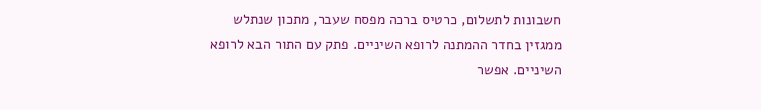חשבונות לתשלום, כרטיס ברכה מפסח שעבר, מתכון שנתלש ממגזין בחדר ההמתנה לרופא השיניים. פתק עם התור הבא לרופא השיניים. אפשר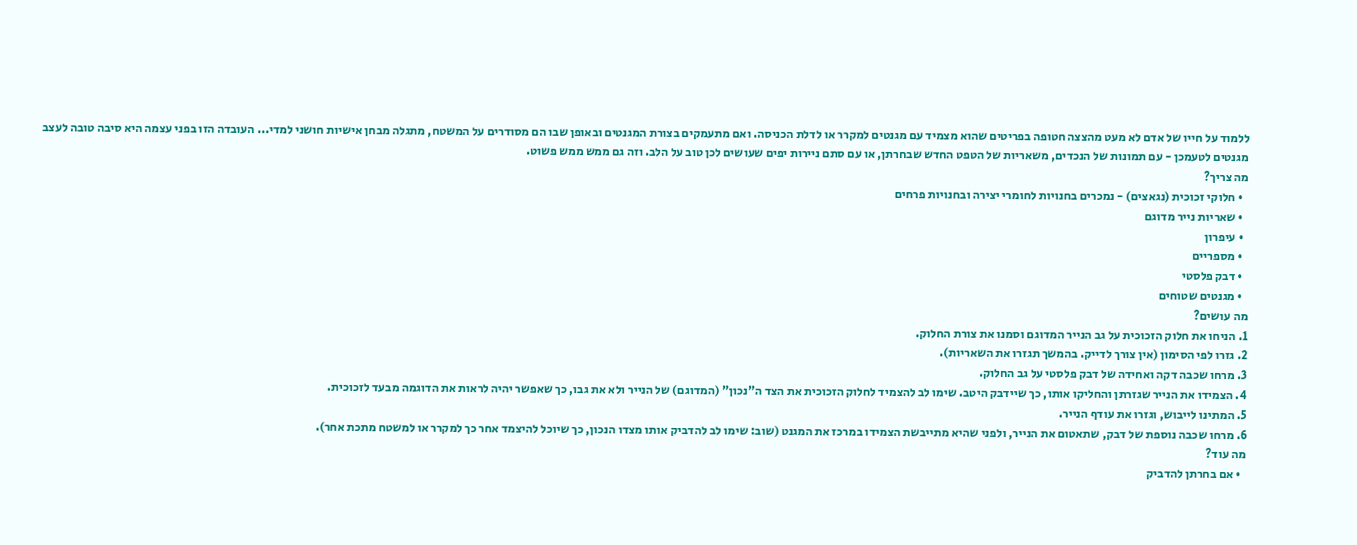ללמוד על חייו של אדם לא מעט מהצצה חטופה בפריטים שהוא מצמיד עם מגנטים למקרר או לדלת הכניסה. ואם מתעמקים בצורת המגנטים ובאופן שבו הם מסודרים על המשטח, מתגלה מבחן אישיות חושני למדי... העובדה הזו בפני עצמה היא סיבה טובה לעצב מגנטים לטעמכן - עם תמונות של הנכדים, משאריות של הטפט החדש שבחרתן, או עם סתם ניירות יפים שעושים לכן טוב על הלב. וזה גם ממש ממש פשוט.
מה צריך?
  • חלוקי זכוכית (נגאצים) - נמכרים בחנויות לחומרי יצירה ובחנויות פרחים
  • שאריות נייר מדוגם
  • עיפרון
  • מספריים
  • דבק פלסטי
  • מגנטים שטוחים
מה עושים?
1. הניחו את חלוק הזכוכית על גב הנייר המדוגם וסמנו את צורת החלוק.
2. גזרו לפי הסימון (אין צורך לדייק. בהמשך תגזרו את השאריות).
3. מרחו שכבה דקה ואחידה של דבק פלסטי על גב החלוק.
4. הצמידו את הנייר שגזרתן והחליקו אותו, כך שיידבק היטב. שימו לב להצמיד לחלוק הזכוכית את הצד ה"נכון" (המדוגם) של הנייר ולא את גבו, כך שאפשר יהיה לראות את הדוגמה מבעד לזכוכית.
5. המתינו לייבוש, וגזרו את עודף הנייר.
6. מרחו שכבה נוספת של דבק, שתאטום את הנייר, ולפני שהיא מתייבשת הצמידו במרכז את המגנט (שוב: שימו לב להדביק אותו מצדו הנכון, כך שיוכל להיצמד אחר כך למקרר או למשטח מתכת אחר).
מה עוד?
  • אם בחרתן להדביק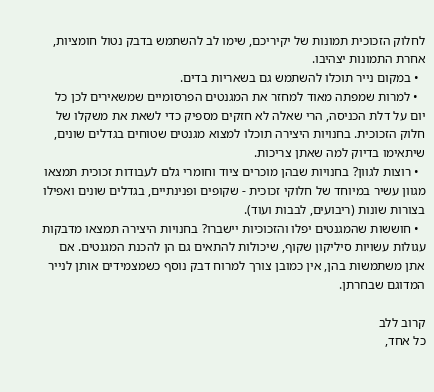לחלוק הזכוכית תמונות של יקיריכם, שימו לב להשתמש בדבק נטול חומציות, אחרת התמונות יצהיבו.
  • במקום נייר תוכלו להשתמש גם בשאריות בדים.
  • למרות שמפתה מאוד למחזר את המגנטים הפרסומיים שמשאירים לכן כל יום על דלת הכניסה, הרי שאלה לא חזקים מספיק כדי לשאת את משקלו של חלוק הזכוכית. בחנויות היצירה תוכלו למצוא מגנטים שטוחים בגדלים שונים, שיתאימו בדיוק למה שאתן צריכות.
  • רוצות לגוון? בחנויות שבהן מוכרים ציוד וחומרי גלם לעבודות זכוכית תמצאו מגוון עשיר במיוחד של חלוקי זכוכית - שקופים ופנינתיים, בגדלים שונים ואפילו בצורות שונות (ריבועים, לבבות ועוד).
  • חוששות שהמגנטים יפלו והזכוכיות יישברו? בחנויות היצירה תמצאו מדבקות עגולות עשויות סיליקון שקוף, שיכולות להתאים גם הן להכנת המגנטים. אם אתן משתמשות בהן, אין כמובן צורך למרוח דבק נוסף כשמצמידים אותן לנייר המדוגם שבחרתן.

קרוב ללב
כל אחד,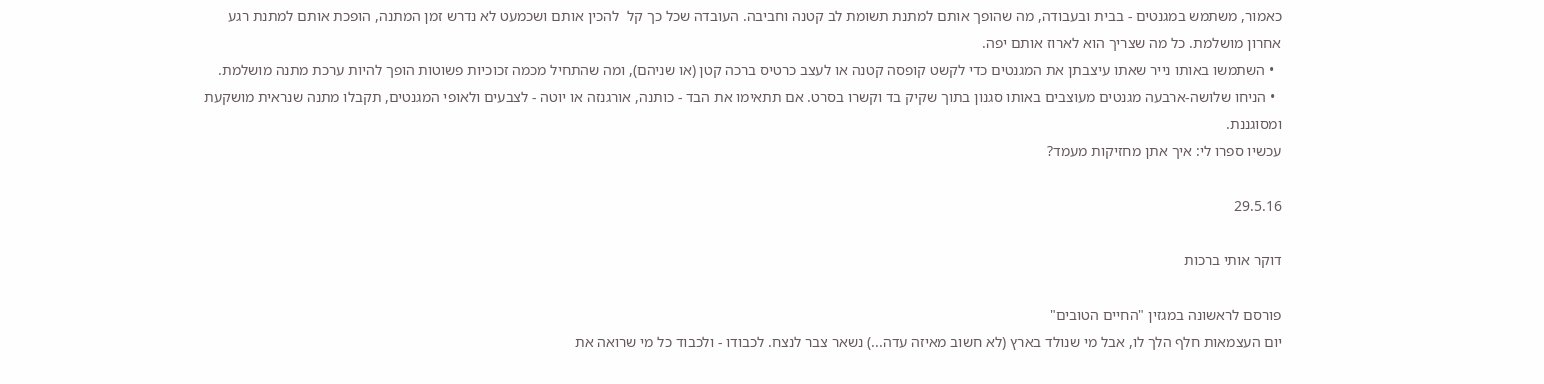כאמור, משתמש במגנטים - בבית ובעבודה, מה שהופך אותם למתנת תשומת לב קטנה וחביבה. העובדה שכל כך קל  להכין אותם ושכמעט לא נדרש זמן המתנה, הופכת אותם למתנת רגע אחרון מושלמת. כל מה שצריך הוא לארוז אותם יפה.
  • השתמשו באותו נייר שאתו עיצבתן את המגנטים כדי לקשט קופסה קטנה או לעצב כרטיס ברכה קטן (או שניהם), ומה שהתחיל מכמה זכוכיות פשוטות הופך להיות ערכת מתנה מושלמת.
  • הניחו שלושה-ארבעה מגנטים מעוצבים באותו סגנון בתוך שקיק בד וקשרו בסרט. אם תתאימו את הבד - כותנה, אורגנזה או יוטה - לצבעים ולאופי המגנטים, תקבלו מתנה שנראית מושקעת ומסוגננת.
עכשיו ספרו לי: איך אתן מחזיקות מעמד?

29.5.16

דוקר אותי ברכות

פורסם לראשונה במגזין "החיים הטובים"
יום העצמאות חלף הלך לו, אבל מי שנולד בארץ (לא חשוב מאיזה עדה...) נשאר צבר לנצח. לכבודו - ולכבוד כל מי שרואה את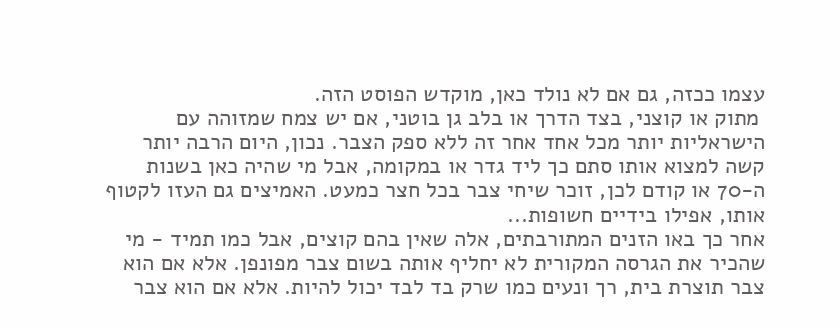עצמו ככזה, גם אם לא נולד כאן, מוקדש הפוסט הזה.
 מתוק או קוצני, בצד הדרך או בלב גן בוטני, אם יש צמח שמזוהה עם הישראליות יותר מכל אחד אחר זה ללא ספק הצבר. נכון, היום הרבה יותר קשה למצוא אותו סתם כך ליד גדר או במקומה, אבל מי שהיה כאן בשנות ה-70 או קודם לכן, זוכר שיחי צבר בכל חצר כמעט. האמיצים גם העזו לקטוף אותו, אפילו בידיים חשופות...
אחר כך באו הזנים המתורבתים, אלה שאין בהם קוצים, אבל כמו תמיד - מי שהכיר את הגרסה המקורית לא יחליף אותה בשום צבר מפונפן. אלא אם הוא צבר תוצרת בית, רך ונעים כמו שרק בד לבד יכול להיות. אלא אם הוא צבר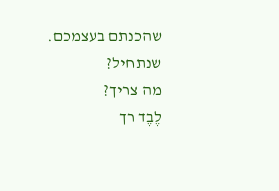שהכנתם בעצמכם. שנתחיל?
מה צריך?
לֶבֶד רך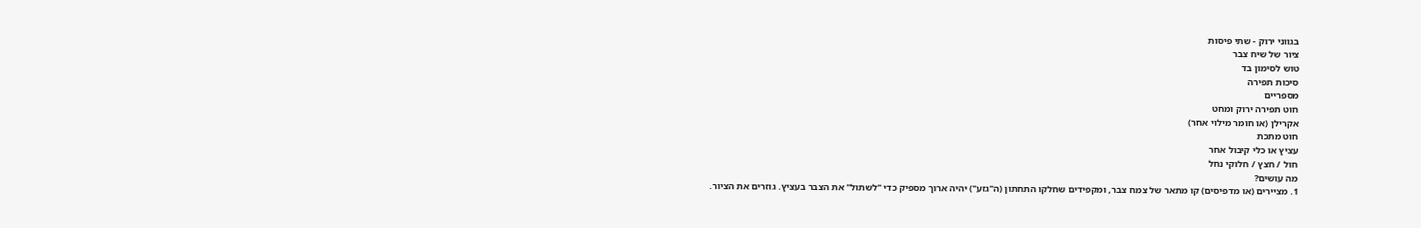בגווני ירוק - שתי פיסות
ציור של שיח צבר
טוש לסימון בד
סיכות תפירה
מספריים
חוט תפירה ירוק ומחט
אקרילן (או חומר מילוי אחר)
חוט מתכת
עציץ או כלי קיבול אחר
חול / חצץ / חלוקי נחל
מה עושים?
1. מציירים (או מדפיסים) קו מתאר של צמח צבר, ומקפידים שחלקו התחתון (ה"גזע") יהיה ארוך מספיק כדי "לשתול" את הצבר בעציץ. גוזרים את הציור.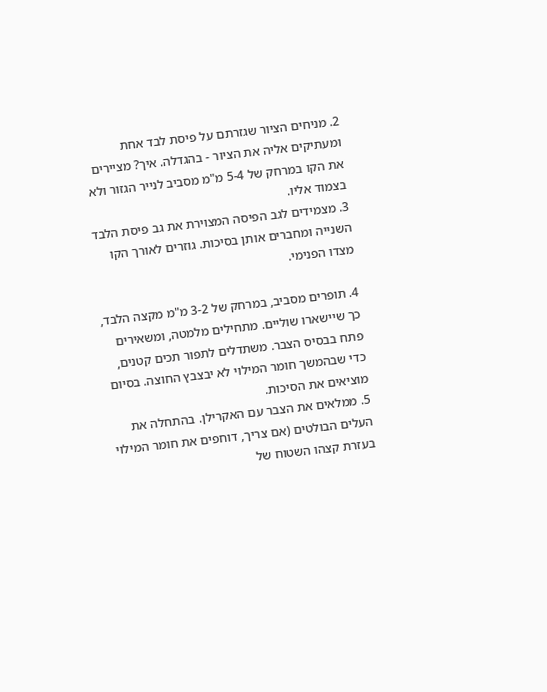2. מניחים הציור שגזרתם על פיסת לבד אחת ומעתיקים אליה את הציור - בהגדלה. איך? מציירים את הקו במרחק של 5-4 מ"מ מסביב לנייר הגזור ולא בצמוד אליו.
3. מצמידים לגב הפיסה המצוירת את גב פיסת הלבד השנייה ומחברים אותן בסיכות. גוזרים לאורך הקו מצדו הפנימי.

4. תופרים מסביב, במרחק של 3-2 מ"מ מקצה הלבד, כך שיישארו שוליים. מתחילים מלמטה, ומשאירים פתח בבסיס הצבר. משתדלים לתפור תכים קטנים, כדי שבהמשך חומר המילוי לא יבצבץ החוצה. בסיום מוציאים את הסיכות.
5. ממלאים את הצבר עם האקרילן. בהתחלה את העלים הבולטים (אם צריך, דוחפים את חומר המילוי בעזרת קצהו השטוח של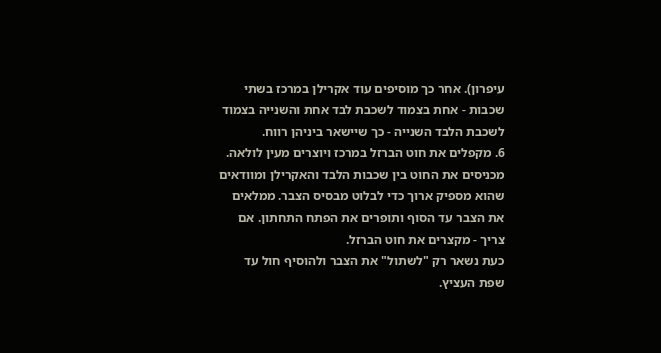עיפרון). אחר כך מוסיפים עוד אקרילן במרכז בשתי שכבות - אחת בצמוד לשכבת לבד אחת והשנייה בצמוד לשכבת הלבד השנייה - כך שיישאר ביניהן רווח.
6. מקפלים את חוט הברזל במרכז ויוצרים מעין לולאה. מכניסים את החוט בין שכבות הלבד והאקרילן ומוודאים שהוא מספיק ארוך כדי לבלוט מבסיס הצבר. ממלאים את הצבר עד הסוף ותופרים את הפתח התחתון. אם צריך - מקצרים את חוט הברזל.
כעת נשאר רק "לשתול" את הצבר ולהוסיף חול עד שפת העציץ.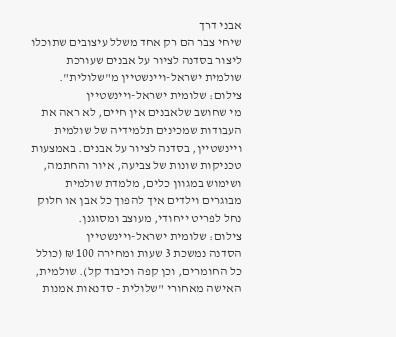אבני דרך
שיחי צבר הם רק אחד משלל עיצובים שתוכלו ליצור בסדנה לציור על אבנים שעורכת שולמית ישראל-ויינשטיין מ"שלולית".
צילום: שלומית ישראל-ויינשטיין
מי שחושב שלאבנים אין חיים, לא ראה את העבודות שמכינים תלמידיה של שולמית ויינשטיין, בסדנה לציור על אבנים. באמצעות טכניקות שונות של צביעה, איור והחתמה, ושימוש במגוון כלים, מלמדת שולמית מבוגרים וילדים איך להפוך כל אבן או חלוק נחל לפריט ייחודי, מעוצב ומסוגנן.
צילום: שלומית ישראל-ויינשטיין
הסדנה נמשכת 3 שעות ומחירה 100 ₪ (כולל כל החומרים, וכן קפה וכיבוד קל). שולמית, האישה מאחורי "שלולית - סדנאות אמנות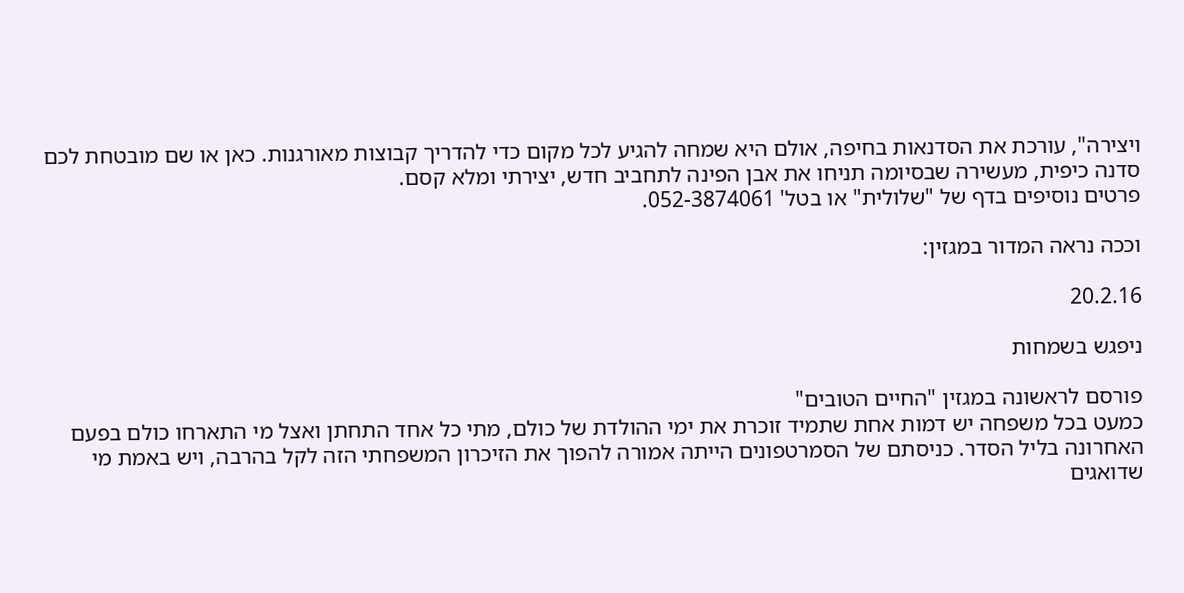ויצירה", עורכת את הסדנאות בחיפה, אולם היא שמחה להגיע לכל מקום כדי להדריך קבוצות מאורגנות. כאן או שם מובטחת לכם סדנה כיפית, מעשירה שבסיומה תניחו את אבן הפינה לתחביב חדש, יצירתי ומלא קסם.
פרטים נוסיפים בדף של "שלולית" או בטל' 052-3874061.

וככה נראה המדור במגזין:

20.2.16

ניפגש בשמחות

פורסם לראשונה במגזין "החיים הטובים"
כמעט בכל משפחה יש דמות אחת שתמיד זוכרת את ימי ההולדת של כולם, מתי כל אחד התחתן ואצל מי התארחו כולם בפעם האחרונה בליל הסדר. כניסתם של הסמרטפונים הייתה אמורה להפוך את הזיכרון המשפחתי הזה לקל בהרבה, ויש באמת מי שדואגים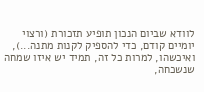לוודא שביום הנכון תופיע תזכורת (ורצוי יומיים קודם, כדי להספיק לקנות מתנה...), ואיכשהו, למרות כל זה, תמיד יש איזו שמחה שנשכחה,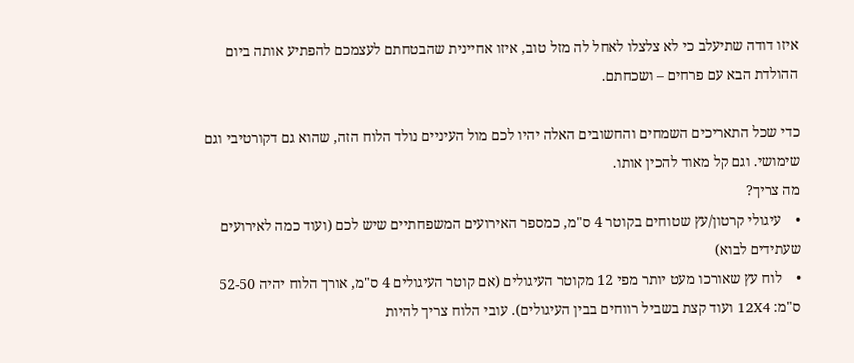איזו דודה שתיעלב כי לא צלצלו לאחל לה מזל טוב, איזו אחיינית שהבטחתם לעצמכם להפתיע אותה ביום ההולדת הבא עם פרחים – ושכחתם.

כדי שכל התאריכים השמחים והחשובים האלה יהיו לכם מול העיניים נולד הלוח הזה, שהוא גם דקורטיבי וגם שימושי. וגם קל מאוד להכין אותו.
מה צריך?
•    עיגולי קרטון/עץ שטוחים בקוטר 4 ס"מ, כמספר האירועים המשפחתיים שיש לכם (ועוד כמה לאירועים שעתידים לבוא)
•    לוח עץ שאורכו מעט יותר מפי 12 מקוטר העיגולים (אם קוטר העיגולים 4 ס"מ, אורך הלוח יהיה 52-50 ס"מ: 12X4 ועוד קצת בשביל רווחים בבין העיגולים). עובי הלוח צריך להיות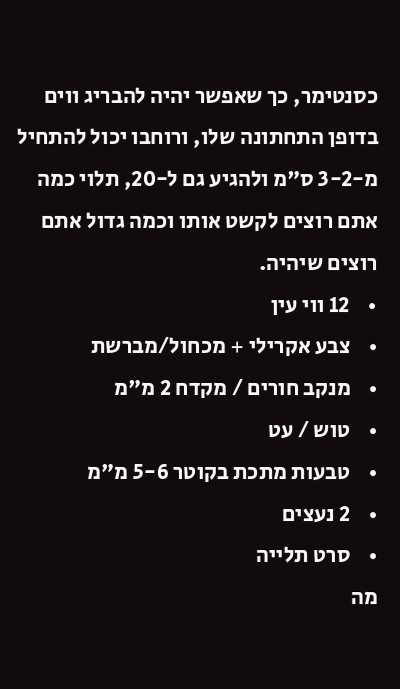כסנטימר, כך שאפשר יהיה להבריג ווים בדופן התחתונה שלו, ורוחבו יכול להתחיל מ-3-2 ס"מ ולהגיע גם ל-20, תלוי כמה אתם רוצים לקשט אותו וכמה גדול אתם רוצים שיהיה.
•    12 ווי עין
•    צבע אקרילי + מכחול/מברשת
•    מנקב חורים / מקדח 2 מ"מ
•    טוש / עט
•    טבעות מתכת בקוטר 5-6 מ"מ
•    2 נעצים
•    סרט תלייה
מה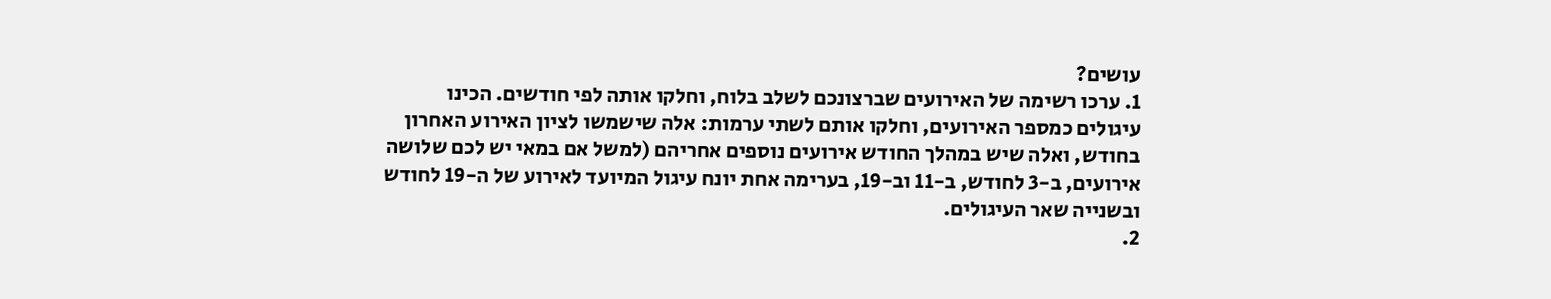עושים?
1. ערכו רשימה של האירועים שברצונכם לשלב בלוח, וחלקו אותה לפי חודשים. הכינו עיגולים כמספר האירועים, וחלקו אותם לשתי ערמות: אלה שישמשו לציון האירוע האחרון בחודש, ואלה שיש במהלך החודש אירועים נוספים אחריהם (למשל אם במאי יש לכם שלושה אירועים, ב-3 לחודש, ב-11 וב-19, בערימה אחת יונח עיגול המיועד לאירוע של ה-19 לחודש ובשנייה שאר העיגולים.
2.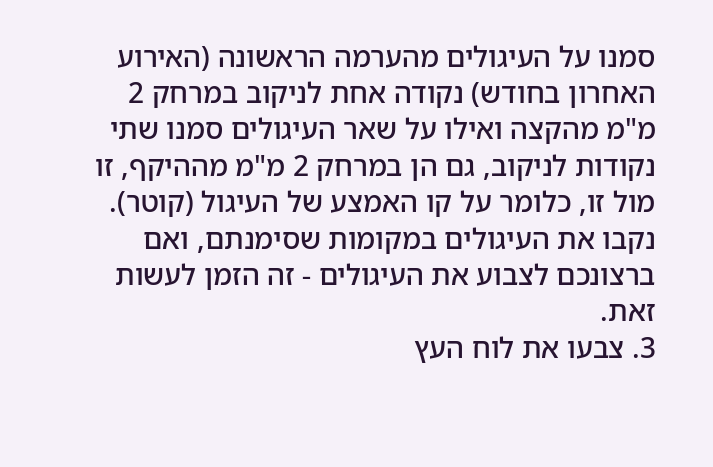סמנו על העיגולים מהערמה הראשונה (האירוע האחרון בחודש) נקודה אחת לניקוב במרחק 2 מ"מ מהקצה ואילו על שאר העיגולים סמנו שתי נקודות לניקוב, גם הן במרחק 2 מ"מ מההיקף, זו מול זו, כלומר על קו האמצע של העיגול (קוטר). נקבו את העיגולים במקומות שסימנתם, ואם ברצונכם לצבוע את העיגולים - זה הזמן לעשות זאת.
3. צבעו את לוח העץ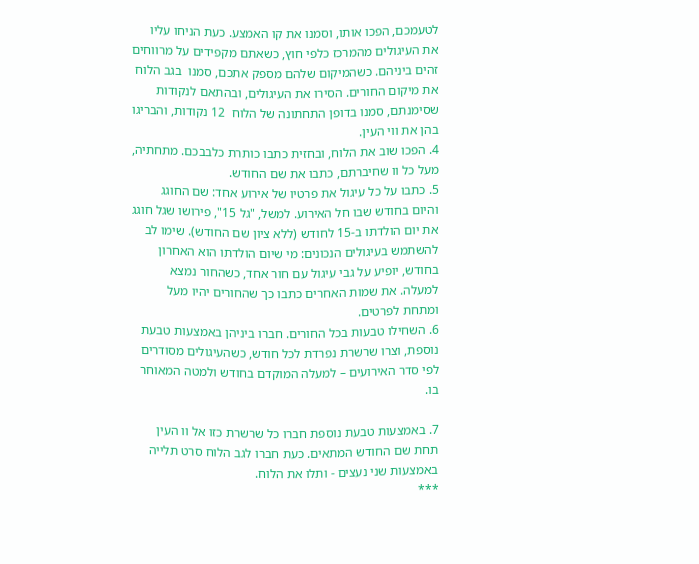לטעמכם, הפכו אותו, וסמנו את קו האמצע. כעת הניחו עליו את העיגולים מהמרכז כלפי חוץ, כשאתם מקפידים על מרווחים זהים ביניהם. כשהמיקום שלהם מספק אתכם, סמנו  בגב הלוח את מיקום החורים. הסירו את העיגולים, ובהתאם לנקודות שסימנתם, סמנו בדופן התחתונה של הלוח  12 נקודות, והבריגו בהן את ווי העין.
4. הפכו שוב את הלוח, ובחזית כתבו כותרת כלבבכם. מתחתיה, מעל כל וו שחיברתם, כתבו את שם החודש.
5. כתבו על כל עיגול את פרטיו של אירוע אחד: שם החוגג והיום בחודש שבו חל האירוע. למשל, "גל 15", פירושו שגל חוגג את יום הולדתו ב-15 לחודש (ללא ציון שם החודש). שימו לב להשתמש בעיגולים הנכונים: מי שיום הולדתו הוא האחרון בחודש, יופיע על גבי עיגול עם חור אחד, כשהחור נמצא למעלה. את שמות האחרים כתבו כך שהחורים יהיו מעל ומתחת לפרטים.
6. השחילו טבעות בכל החורים. חברו ביניהן באמצעות טבעת נוספת, וצרו שרשרת נפרדת לכל חודש, כשהעיגולים מסודרים לפי סדר האירועים – למעלה המוקדם בחודש ולמטה המאוחר בו.

7. באמצעות טבעת נוספת חברו כל שרשרת כזו אל וו העין תחת שם החודש המתאים. כעת חברו לגב הלוח סרט תלייה באמצעות שני נעצים - ותלו את הלוח.
***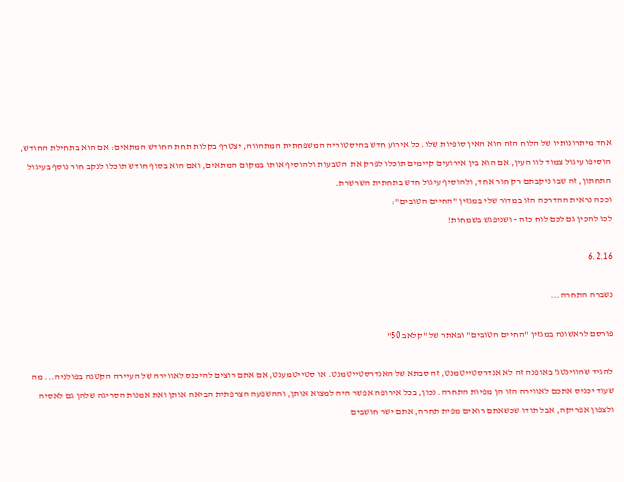אחד מיתרונותיו של הלוח הזה הוא האין סופיות שלו. כל אירוע חדש בהיסטוריה המשפחתית המתהווה, יצטרף בקלות תחת החודש המתאים: אם הוא בתחילת החודש, הוסיפו עיגול צמוד לוו העין, אם הוא בין אירועים קיימים תוכלו לפרק את  הטבעות ולהוסיף אותו במקום המתאים, ואם הוא בסוף חודש תוכלו לנקב חור נוסף בעיגול התחתון, זה שבו ניקבתם רק חור אחד, ולהוסיף עיגול חדש בתחתית השרשרת.
וככה נראית ההדרכה הזו במדור שלי במגזין "החיים הטובים":
לכו להכין גם לכם לוח כזה - ושניפגש בשמחות!

6.2.16

נשברה התחרה...

פורסם לראשונה במגזין "החיים הטובים" ובאתר של "קלאב 50"

להגיד שהווינטג' באופנה זה לא אנדרסטייטמנט, זה סבתא של האנדרסטייטמנט. או סטייטמענט, אם אתם רוצים להיכנס לאווירה של העיירה הקטנה בפולניה... מה שעוד יכניס אתכם לאווירה הזו הן מפיות התחרה. נכון, בכל אירופה אפשר היה למצוא אותן, וההשפעה הצרפתית הביאה אותן ואת אמנות הסריגה שלהן גם לאסיה ולצפון אפריקה, אבל תודו שכשאתם רואים מפית תחרה, אתם ישר חושבים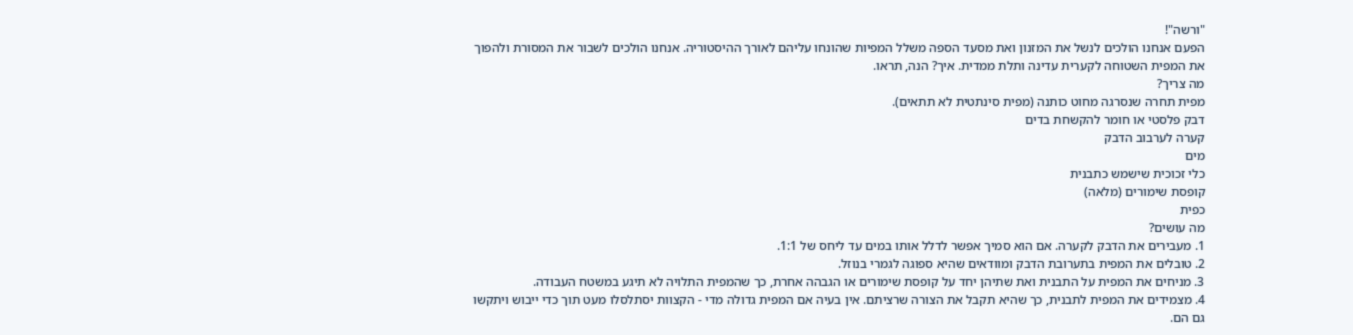"ורשה"!
הפעם אנחנו הולכים לנשל את המזנון ואת מסעד הספה משלל המפיות שהונחו עליהם לאורך ההיסטוריה. אנחנו הולכים לשבור את המסורת ולהפוך את המפית השטוחה לקערית עדינה ותלת ממדית. איך? הנה, תראו.
מה צריך?
מפית תחרה שנסרגה מחוט כותנה (מפית סינתטית לא תתאים).
דבק פלסטי או חומר להקשחת בדים
קערה לערבוב הדבק
מים
כלי זכוכית שישמש כתבנית
קופסת שימורים (מלאה)
כפית
מה עושים?
1. מעבירים את הדבק לקערה. אם הוא סמיך אפשר לדלל אותו במים עד ליחס של 1:1.
2. טובלים את המפית בתערובת הדבק ומוודאים שהיא ספוגה לגמרי בנוזל.
3. מניחים את המפית על התבנית ואת שתיהן יחד על קופסת שימורים או הגבהה אחרת, כך שהמפית התלויה לא תיגע במשטח העבודה.
4. מצמידים את המפית לתבנית, כך שהיא תקבל את הצורה שרציתם. אין בעיה אם המפית גדולה מדי - הקצוות יסתלסלו מעט תוך כדי ייבוש ויתקשו גם הם.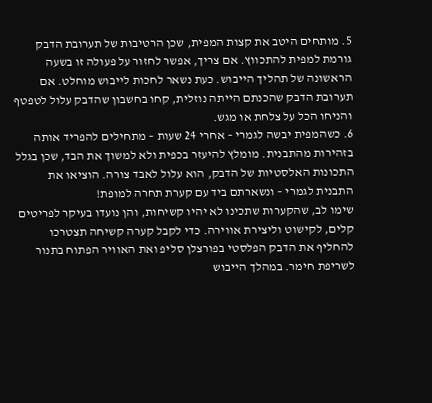5. מותחים היטב את קצות המפית, שכן הרטיבות של תערובת הדבק גורמת למפית להתכווץ. אם צריך, אפשר לחזור על פעולה זו בשעה הראשונה של תהליך הייבוש. כעת נשאר לחכות לייבוש מוחלט. אם תערובת הדבק שהכנתם הייתה נוזלית, קחו בחשבון שהדבק עלול לטפטף והניחו הכל על צלחת או מגש.
6. כשהמפית יבשה לגמרי – אחרי 24 שעות – מתחילים להפריד אותה בזהירות מהתבנית. מומלץ להיעזר בכפית ולא למשוך את הבד, שכן בגלל התכונות האלסטיות של הדבק, הוא עלול לאבד צורה. הוציאו את התבנית לגמרי – ונשארתם ביד עם קערת תחרה למופת!
שימו לב, שהקערות שתכינו לא יהיו קשיחות, והן נועדו בעיקר לפריטים קלים, לקישוט וליצירת אווירה. כדי לקבל קערה קשיחה תצטרכו להחליף את הדבק הפלסטי בפורצלן סליפ ואת האוויר הפתוח בתנור לשריפת חימר. במהלך הייבוש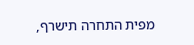מפית התחרה תישרף,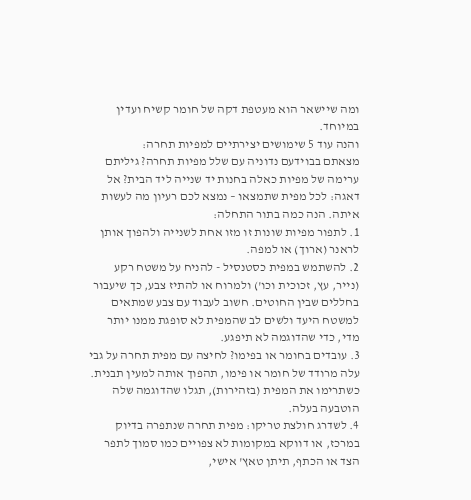ומה שיישאר הוא מעטפת דקה של חומר קשיח ועדין במיוחד.
והנה עוד 5 שימושים יצירתיים למפיות תחרה:
מצאתם בבוידעם נדוניה עם שלל מפיות תחרה? גיליתם ערימה של מפיות כאלה בחנות יד שנייה ליד הבית? אל דאגה: לכל מפית שתמצאו – נמצא לכם רעיון מה לעשות איתה. הנה כמה בתור התחלה:
1. לתפור מפיות שונות זו מזו אחת לשנייה ולהפוך אותן לראנר (ארוך) או למפה.
2. להשתמש במפית כסטנסיל - להניח על משטח רקע (נייר, עץ, זכוכית וכו') ולמרוח או להתיז צבע, כך שיעבור בחללים שבין החוטים. חשוב לעבוד עם צבע שמתאים למשטח היעד ולשים לב שהמפית לא סופגת ממנו יותר מדי, כדי שהדוגמה לא תיפגע.
3. עובדים בחומר או בפימו? לחיצה עם מפית תחרה על גבי עלה מרודד של חומר או פימו, תהפוך אותה למעין תבנית. כשתרימו את המפית (בזהירות), תגלו שהדוגמה שלה הוטבעה בעלה.
4. לשדרג חולצת טריקו: מפית תחרה שנתפרה בדיוק במרכז, או דווקא במקומות לא צפויים כמו סמוך לתפר הצד או הכתף, תיתן טאץ' אישי,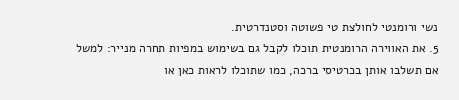נשי ורומנטי לחולצת טי פשוטה וסטנדרטית.
5. את האווירה הרומנטית תוכלו לקבל גם בשימוש במפיות תחרה מנייר: למשל אם תשלבו אותן בכרטיסי ברכה, כמו שתוכלו לראות כאן או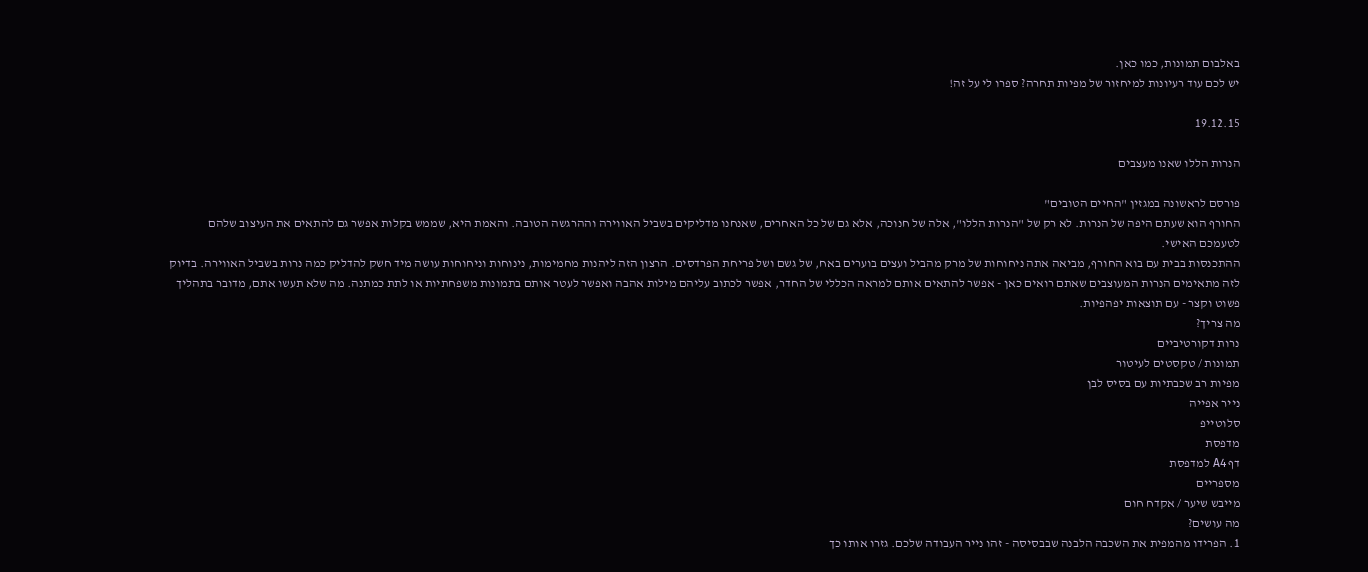באלבום תמונות, כמו כאן.
יש לכם עוד רעיונות למיחזור של מפיות תחרה? ספרו לי על זה!

19.12.15

הנרות הללו שאנו מעצבים

פורסם לראשונה במגזין "החיים הטובים"
החורף הוא שעתם היפה של הנרות. לא רק של "הנרות הללו", אלה של חנוכה, אלא גם של כל האחרים, שאנחנו מדליקים בשביל האווירה וההרגשה הטובה. והאמת היא, שממש בקלות אפשר גם להתאים את העיצוב שלהם לטעמכם האישי.
ההתכנסות בבית עם בוא החורף, מביאה אתה ניחוחות של מרק מהביל ועצים בוערים באח, של גשם ושל פריחת הפרדסים. הרצון הזה ליהנות מחמימות, נינוחות וניחוחות עושה מיד חשק להדליק כמה נרות בשביל האווירה. בדיוק לזה מתאימים הנרות המעוצבים שאתם רואים כאן - אפשר להתאים אותם למראה הכללי של החדר, אפשר לכתוב עליהם מילות אהבה ואפשר לעטר אותם בתמונות משפחתיות או לתת כמתנה. מה שלא תעשו אתם, מדובר בתהליך פשוט וקצר - עם תוצאות יפהפיות.
מה צריך?
נרות דקורטיביים
תמונות / טקסטים לעיטור
מפיות רב שכבתיות עם בסיס לבן
נייר אפייה
סלוטייפ
מדפסת
דף A4 למדפסת
מספריים
מייבש שיער / אקדח חום
מה עושים?
1. הפרידו מהמפית את השכבה הלבנה שבבסיסה - זהו נייר העבודה שלכם. גזרו אותו כך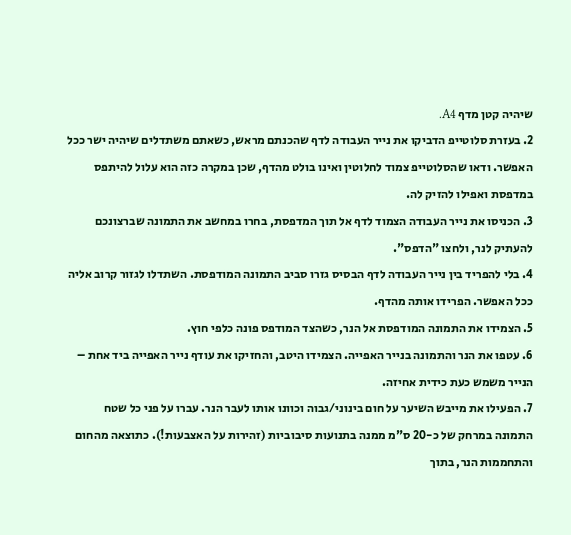שיהיה קטן מדף A4.
2. בעזרת סלוטייפ הדביקו את נייר העבודה לדף שהכנתם מראש, כשאתם משתדלים שיהיה ישר ככל האפשר. ודאו שהסלוטייפ צמוד לחלוטין ואינו בולט מהדף, שכן במקרה כזה הוא עלול להיתפס במדפסת ואפילו להזיק לה.
3. הכניסו את נייר העבודה הצמוד לדף אל תוך המדפסת, בחרו במחשב את התמונה שברצונכם להעתיק לנר, ולחצו "הדפס".
4. בלי להפריד בין נייר העבודה לדף הבסיס גזרו סביב התמונה המודפסת. השתדלו לגזור קרוב אליה ככל האפשר. הפרידו אותה מהדף.
5. הצמידו את התמונה המודפסת אל הנר, כשהצד המודפס פונה כלפי חוץ.
6. עטפו את הנר והתמונה בנייר האפייה. הצמידו היטב, והחזיקו את עודף נייר האפייה ביד אחת – הנייר משמש כעת כידית אחיזה.
7. הפעילו את מייבש השיער על חום בינוני/גבוה וכוונו אותו לעבר הנר. עברו על פני כל שטח התמונה במרחק של כ-20 ס"מ ממנה בתנועות סיבוביות (זהירות על האצבעות!). כתוצאה מהחום והתחממות הנר, בתוך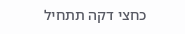כחצי דקה תתחיל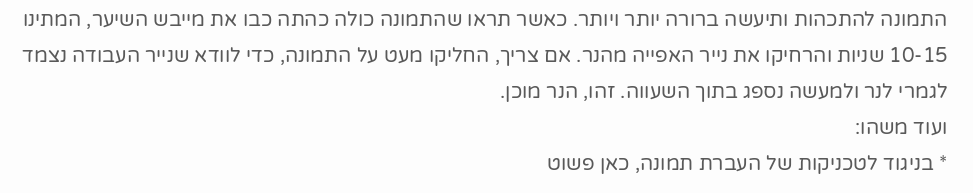התמונה להתכהות ותיעשה ברורה יותר ויותר. כאשר תראו שהתמונה כולה כהתה כבו את מייבש השיער, המתינו 10-15 שניות והרחיקו את נייר האפייה מהנר. אם צריך, החליקו מעט על התמונה, כדי לוודא שנייר העבודה נצמד לגמרי לנר ולמעשה נספג בתוך השעווה. זהו, הנר מוכן.
ועוד משהו:
* בניגוד לטכניקות של העברת תמונה, כאן פשוט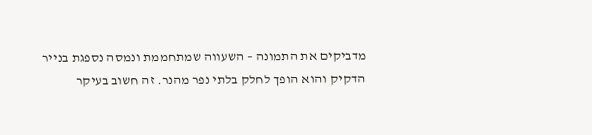מדביקים את התמונה – השעווה שמתחממת ונמסה נספגת בנייר הדקיק והוא הופך לחלק בלתי נפר מהנר. זה חשוב בעיקר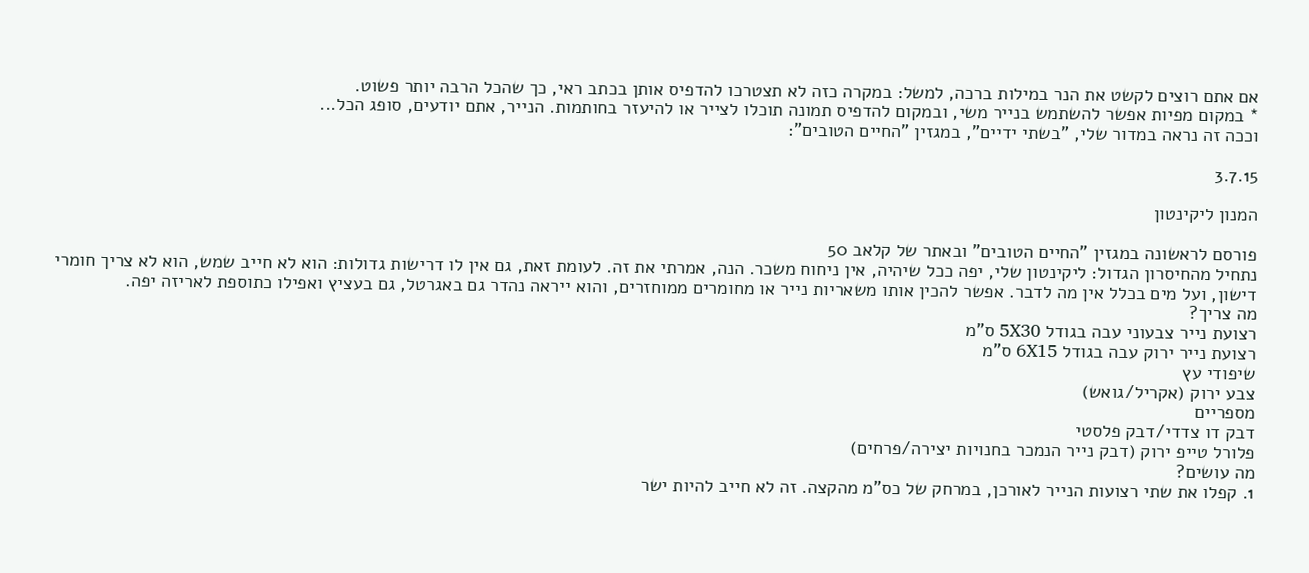אם אתם רוצים לקשט את הנר במילות ברכה, למשל: במקרה כזה לא תצטרכו להדפיס אותן בכתב ראי, כך שהכל הרבה יותר פשוט.
* במקום מפיות אפשר להשתמש בנייר משי, ובמקום להדפיס תמונה תוכלו לצייר או להיעזר בחותמות. הנייר, אתם יודעים, סופג הכל...
וככה זה נראה במדור שלי, "בשתי ידיים", במגזין "החיים הטובים":

3.7.15

המנון ליקינטון

פורסם לראשונה במגזין "החיים הטובים" ובאתר של קלאב 50
נתחיל מהחיסרון הגדול: ליקינטון שלי, יפה ככל שיהיה, אין ניחוח משכר. הנה, אמרתי את זה. לעומת זאת, גם אין לו דרישות גדולות: הוא לא חייב שמש, הוא לא צריך חומרי דישון, ועל מים בכלל אין מה לדבר. אפשר להכין אותו משאריות נייר או מחומרים ממוחזרים, והוא ייראה נהדר גם באגרטל, גם בעציץ ואפילו כתוספת לאריזה יפה.
מה צריך?
רצועת נייר צבעוני עבה בגודל 5X30 ס"מ
רצועת נייר ירוק עבה בגודל 6X15 ס"מ
שיפודי עץ
צבע ירוק (אקריל/גואש)
מספריים
דבק דו צדדי/דבק פלסטי
פלורל טייפ ירוק (דבק נייר הנמכר בחנויות יצירה/פרחים)
מה עושים?
1. קפלו את שתי רצועות הנייר לאורכן, במרחק של כס"מ מהקצה. זה לא חייב להיות ישר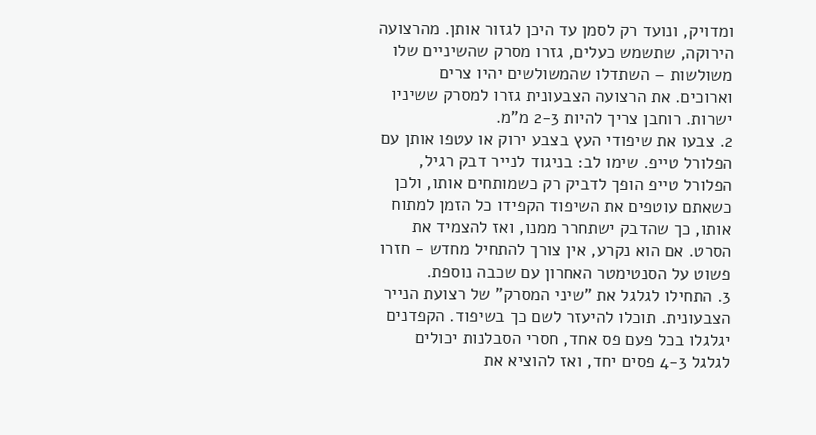ומדויק, ונועד רק לסמן עד היכן לגזור אותן. מהרצועה הירוקה, שתשמש כעלים, גזרו מסרק שהשיניים שלו משולשות – השתדלו שהמשולשים יהיו צרים וארוכים. את הרצועה הצבעונית גזרו למסרק ששיניו ישרות. רוחבן צריך להיות 2-3 מ"מ.
2. צבעו את שיפודי העץ בצבע ירוק או עטפו אותן עם הפלורל טייפ. שימו לב: בניגוד לנייר דבק רגיל, הפלורל טייפ הופך לדביק רק כשמותחים אותו, ולכן כשאתם עוטפים את השיפוד הקפידו כל הזמן למתוח אותו, כך שהדבק ישתחרר ממנו, ואז להצמיד את הסרט. אם הוא נקרע, אין צורך להתחיל מחדש - חזרו פשוט על הסנטימטר האחרון עם שכבה נוספת.
3. התחילו לגלגל את "שיני המסרק" של רצועת הנייר הצבעונית. תוכלו להיעזר לשם כך בשיפוד. הקפדנים יגלגלו בכל פעם פס אחד, חסרי הסבלנות יכולים לגלגל 4-3 פסים יחד, ואז להוציא את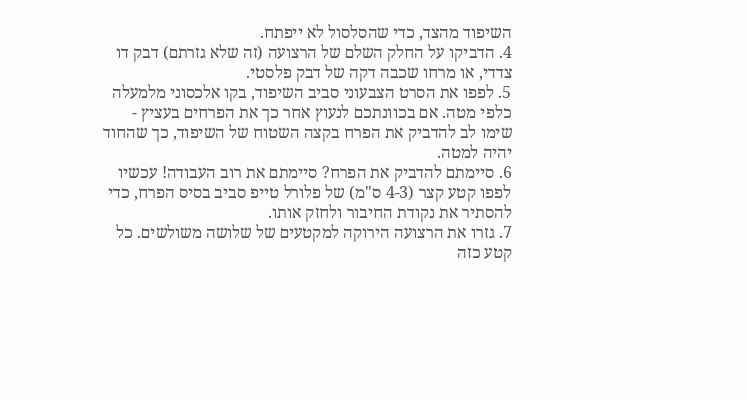השיפוד מהצד, כדי שהסלסול לא ייפתח.
4. הדביקו על החלק השלם של הרצועה (זה שלא גזרתם) דבק דו צדדי, או מרחו שכבה דקה של דבק פלסטי.
5. לפפו את הסרט הצבעוני סביב השיפוד, בקו אלכסוני מלמעלה כלפי מטה. אם בכוונתכם לנעוץ אחר כך את הפרחים בעציץ - שימו לב להדביק את הפרח בקצה השטוח של השיפוד, כך שהחוד יהיה למטה.
6. סיימתם להדביק את הפרח? סיימתם את רוב העבודה! עכשיו לפפו קטע קצר (4-3 ס"מ) של פלורל טייפ סביב בסיס הפרח, כדי להסתיר את נקודת החיבור ולחזק אותו.
7. גזרו את הרצועה הירוקה למקטעים של שלושה משולשים. כל קטע כזה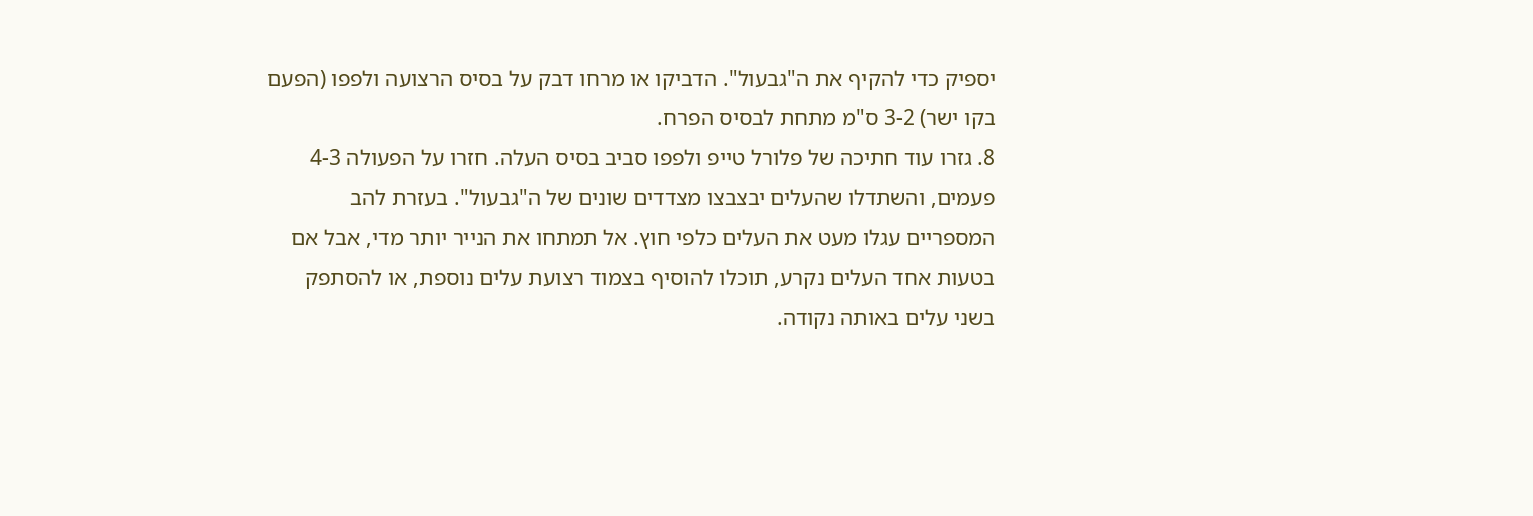יספיק כדי להקיף את ה"גבעול". הדביקו או מרחו דבק על בסיס הרצועה ולפפו (הפעם בקו ישר) 3-2 ס"מ מתחת לבסיס הפרח.
8. גזרו עוד חתיכה של פלורל טייפ ולפפו סביב בסיס העלה. חזרו על הפעולה 4-3 פעמים, והשתדלו שהעלים יבצבצו מצדדים שונים של ה"גבעול". בעזרת להב המספריים עגלו מעט את העלים כלפי חוץ. אל תמתחו את הנייר יותר מדי, אבל אם בטעות אחד העלים נקרע, תוכלו להוסיף בצמוד רצועת עלים נוספת, או להסתפק בשני עלים באותה נקודה.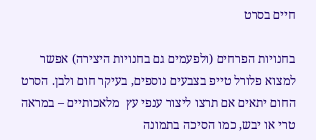חיים בסרט

בחנויות הפרחים (ולפעמים גם בחנויות היצירה) אפשר למצוא פלורל טייפ בצבעים נוספים, בעיקר חום ולבן. הסרט החום יתאים אם תרצו ליצור ענפי עץ  מלאכותיים – במראה טרי או יבש, כמו הסיכה בתמונה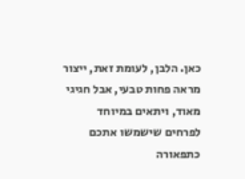כאן. הלבן, לעומת זאת, ייצור מראה פחות טבעי, אבל חגיגי מאוד, ויתאים במיוחד לפרחים שישמשו אתכם כתפאורה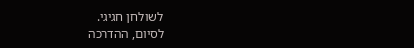לשולחן חגיגי.
לסיום, ההדרכה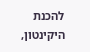להכנת היקינטון,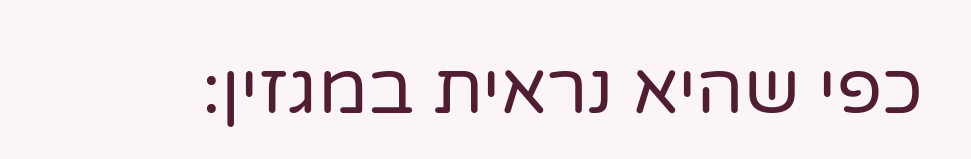כפי שהיא נראית במגזין: